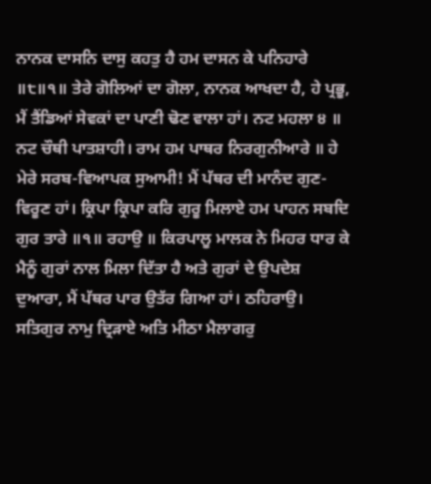ਨਾਨਕ ਦਾਸਨਿ ਦਾਸੁ ਕਹਤੁ ਹੈ ਹਮ ਦਾਸਨ ਕੇ ਪਨਿਹਾਰੇ ॥੮॥੧॥ ਤੇਰੇ ਗੋਲਿਆਂ ਦਾ ਗੋਲਾ, ਨਾਨਕ ਆਖਦਾ ਹੈ, ਹੇ ਪ੍ਰਭੂ, ਮੈਂ ਤੈਂਡਿਆਂ ਸੇਵਕਾਂ ਦਾ ਪਾਣੀ ਢੋਣ ਵਾਲਾ ਹਾਂ। ਨਟ ਮਹਲਾ ੪ ॥ ਨਟ ਚੌਥੀ ਪਾਤਸ਼ਾਹੀ। ਰਾਮ ਹਮ ਪਾਥਰ ਨਿਰਗੁਨੀਆਰੇ ॥ ਹੇ ਮੇਰੇ ਸਰਬ-ਵਿਆਪਕ ਸੁਆਮੀ! ਮੈਂ ਪੱਥਰ ਦੀ ਮਾਨੰਦ ਗੁਣ-ਵਿਰੂਣ ਹਾਂ। ਕ੍ਰਿਪਾ ਕ੍ਰਿਪਾ ਕਰਿ ਗੁਰੂ ਮਿਲਾਏ ਹਮ ਪਾਹਨ ਸਬਦਿ ਗੁਰ ਤਾਰੇ ॥੧॥ ਰਹਾਉ ॥ ਕਿਰਪਾਲੂ ਮਾਲਕ ਨੇ ਮਿਹਰ ਧਾਰ ਕੇ ਮੈਨੂੰ ਗੁਰਾਂ ਨਾਲ ਮਿਲਾ ਦਿੱਤਾ ਹੈ ਅਤੇ ਗੁਰਾਂ ਦੇ ਉਪਦੇਸ਼ ਦੁਆਰਾ, ਮੈਂ ਪੱਥਰ ਪਾਰ ਉਤੱਰ ਗਿਆ ਹਾਂ। ਠਹਿਰਾਉ। ਸਤਿਗੁਰ ਨਾਮੁ ਦ੍ਰਿੜਾਏ ਅਤਿ ਮੀਠਾ ਮੈਲਾਗਰੁ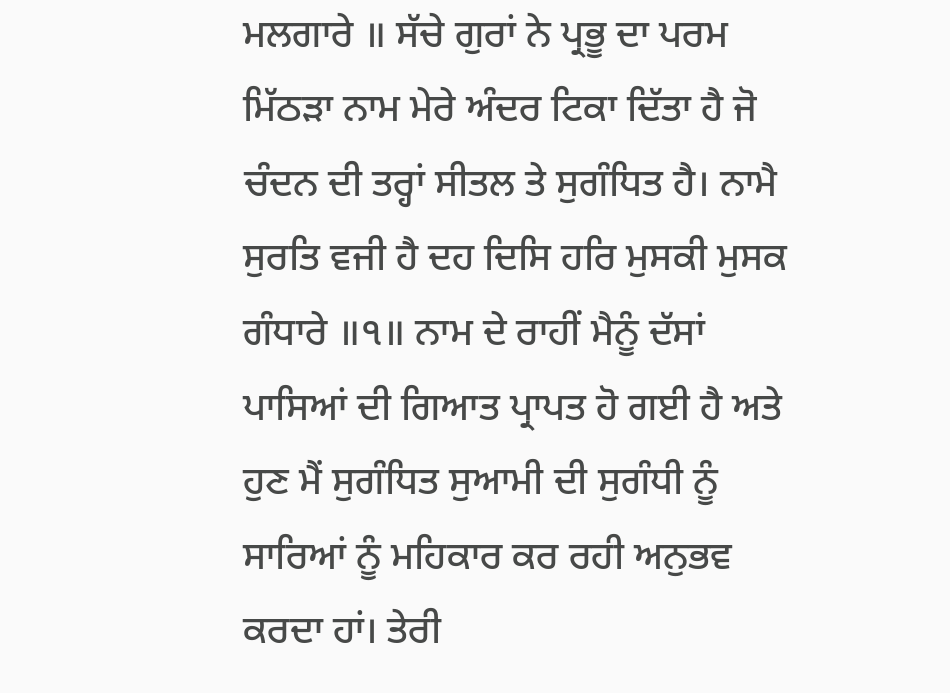ਮਲਗਾਰੇ ॥ ਸੱਚੇ ਗੁਰਾਂ ਨੇ ਪ੍ਰਭੂ ਦਾ ਪਰਮ ਮਿੱਠੜਾ ਨਾਮ ਮੇਰੇ ਅੰਦਰ ਟਿਕਾ ਦਿੱਤਾ ਹੈ ਜੋ ਚੰਦਨ ਦੀ ਤਰ੍ਹਾਂ ਸੀਤਲ ਤੇ ਸੁਗੰਧਿਤ ਹੈ। ਨਾਮੈ ਸੁਰਤਿ ਵਜੀ ਹੈ ਦਹ ਦਿਸਿ ਹਰਿ ਮੁਸਕੀ ਮੁਸਕ ਗੰਧਾਰੇ ॥੧॥ ਨਾਮ ਦੇ ਰਾਹੀਂ ਮੈਨੂੰ ਦੱਸਾਂ ਪਾਸਿਆਂ ਦੀ ਗਿਆਤ ਪ੍ਰਾਪਤ ਹੋ ਗਈ ਹੈ ਅਤੇ ਹੁਣ ਮੈਂ ਸੁਗੰਧਿਤ ਸੁਆਮੀ ਦੀ ਸੁਗੰਧੀ ਨੂੰ ਸਾਰਿਆਂ ਨੂੰ ਮਹਿਕਾਰ ਕਰ ਰਹੀ ਅਨੁਭਵ ਕਰਦਾ ਹਾਂ। ਤੇਰੀ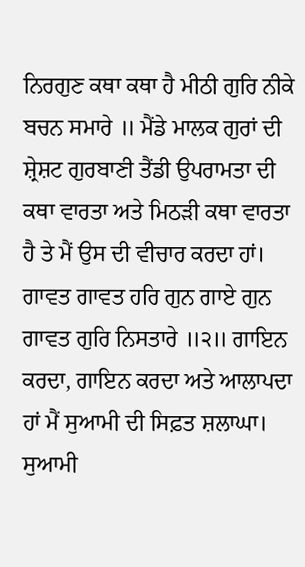ਨਿਰਗੁਣ ਕਥਾ ਕਥਾ ਹੈ ਮੀਠੀ ਗੁਰਿ ਨੀਕੇ ਬਚਨ ਸਮਾਰੇ ॥ ਮੈਂਡੇ ਮਾਲਕ ਗੁਰਾਂ ਦੀ ਸ਼੍ਰੇਸ਼ਟ ਗੁਰਬਾਣੀ ਤੈਂਡੀ ਉਪਰਾਮਤਾ ਦੀ ਕਥਾ ਵਾਰਤਾ ਅਤੇ ਮਿਠੜੀ ਕਥਾ ਵਾਰਤਾ ਹੈ ਤੇ ਮੈਂ ਉਸ ਦੀ ਵੀਚਾਰ ਕਰਦਾ ਹਾਂ। ਗਾਵਤ ਗਾਵਤ ਹਰਿ ਗੁਨ ਗਾਏ ਗੁਨ ਗਾਵਤ ਗੁਰਿ ਨਿਸਤਾਰੇ ॥੨॥ ਗਾਇਨ ਕਰਦਾ, ਗਾਇਨ ਕਰਦਾ ਅਤੇ ਆਲਾਪਦਾ ਹਾਂ ਮੈਂ ਸੁਆਮੀ ਦੀ ਸਿਫ਼ਤ ਸ਼ਲਾਘਾ। ਸੁਆਮੀ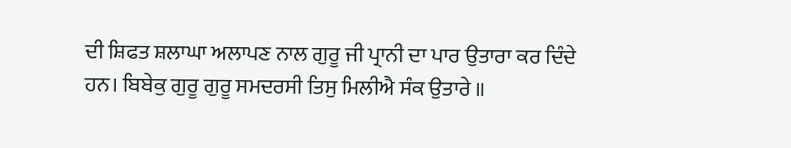ਦੀ ਸ਼ਿਫਤ ਸ਼ਲਾਘਾ ਅਲਾਪਣ ਨਾਲ ਗੁਰੂ ਜੀ ਪ੍ਰਾਨੀ ਦਾ ਪਾਰ ਉਤਾਰਾ ਕਰ ਦਿੰਦੇ ਹਨ। ਬਿਬੇਕੁ ਗੁਰੂ ਗੁਰੂ ਸਮਦਰਸੀ ਤਿਸੁ ਮਿਲੀਐ ਸੰਕ ਉਤਾਰੇ ॥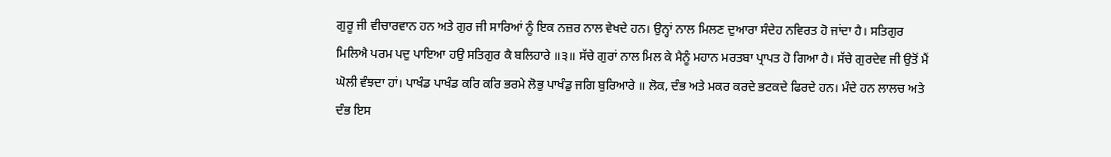ਗੁਰੂ ਜੀ ਵੀਚਾਰਵਾਨ ਹਨ ਅਤੇ ਗੁਰ ਜੀ ਸਾਰਿਆਂ ਨੂੰ ਇਕ ਨਜ਼ਰ ਨਾਲ ਵੇਖਦੇ ਹਨ। ਉਨ੍ਹਾਂ ਨਾਲ ਮਿਲਣ ਦੁਆਰਾ ਸੰਦੇਹ ਨਵਿਰਤ ਹੋ ਜਾਂਦਾ ਹੈ। ਸਤਿਗੁਰ ਮਿਲਿਐ ਪਰਮ ਪਦੁ ਪਾਇਆ ਹਉ ਸਤਿਗੁਰ ਕੈ ਬਲਿਹਾਰੇ ॥੩॥ ਸੱਚੇ ਗੁਰਾਂ ਨਾਲ ਮਿਲ ਕੇ ਮੈਨੂੰ ਮਹਾਨ ਮਰਤਬਾ ਪ੍ਰਾਪਤ ਹੋ ਗਿਆ ਹੈ। ਸੱਚੇ ਗੁਰਦੇਵ ਜੀ ਉਤੋਂ ਮੈਂ ਘੋਲੀ ਵੰਝਦਾ ਹਾਂ। ਪਾਖੰਡ ਪਾਖੰਡ ਕਰਿ ਕਰਿ ਭਰਮੇ ਲੋਭੁ ਪਾਖੰਡੁ ਜਗਿ ਬੁਰਿਆਰੇ ॥ ਲੋਕ, ਦੰਭ ਅਤੇ ਮਕਰ ਕਰਦੇ ਭਟਕਦੇ ਫਿਰਦੇ ਹਨ। ਮੰਦੇ ਹਨ ਲਾਲਚ ਅਤੇ ਦੰਭ ਇਸ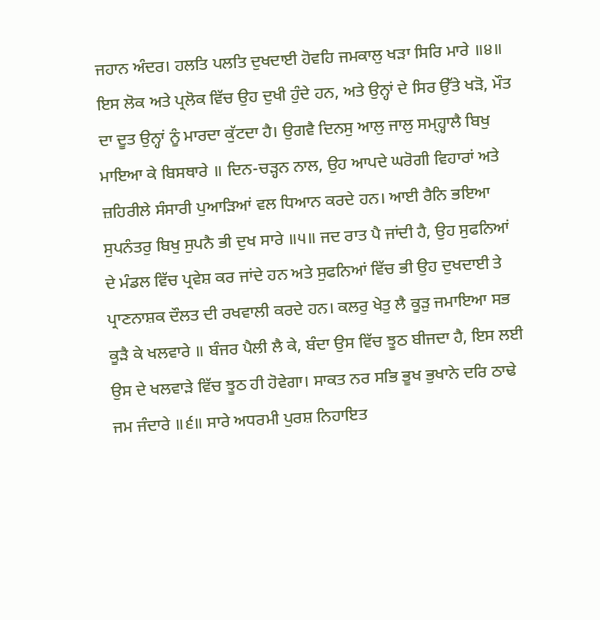ਜਹਾਨ ਅੰਦਰ। ਹਲਤਿ ਪਲਤਿ ਦੁਖਦਾਈ ਹੋਵਹਿ ਜਮਕਾਲੁ ਖੜਾ ਸਿਰਿ ਮਾਰੇ ॥੪॥ ਇਸ ਲੋਕ ਅਤੇ ਪ੍ਰਲੋਕ ਵਿੱਚ ਉਹ ਦੁਖੀ ਹੁੰਦੇ ਹਨ, ਅਤੇ ਉਨ੍ਹਾਂ ਦੇ ਸਿਰ ਉੱਤੇ ਖੜੋ, ਮੌਤ ਦਾ ਦੂਤ ਉਨ੍ਹਾਂ ਨੂੰ ਮਾਰਦਾ ਕੁੱਟਦਾ ਹੈ। ਉਗਵੈ ਦਿਨਸੁ ਆਲੁ ਜਾਲੁ ਸਮ੍ਹ੍ਹਾਲੈ ਬਿਖੁ ਮਾਇਆ ਕੇ ਬਿਸਥਾਰੇ ॥ ਦਿਨ-ਚੜ੍ਹਨ ਨਾਲ, ਉਹ ਆਪਦੇ ਘਰੋਗੀ ਵਿਹਾਰਾਂ ਅਤੇ ਜ਼ਹਿਰੀਲੇ ਸੰਸਾਰੀ ਪੁਆੜਿਆਂ ਵਲ ਧਿਆਨ ਕਰਦੇ ਹਨ। ਆਈ ਰੈਨਿ ਭਇਆ ਸੁਪਨੰਤਰੁ ਬਿਖੁ ਸੁਪਨੈ ਭੀ ਦੁਖ ਸਾਰੇ ॥੫॥ ਜਦ ਰਾਤ ਪੈ ਜਾਂਦੀ ਹੈ, ਉਹ ਸੁਫਨਿਆਂ ਦੇ ਮੰਡਲ ਵਿੱਚ ਪ੍ਰਵੇਸ਼ ਕਰ ਜਾਂਦੇ ਹਨ ਅਤੇ ਸੁਫਨਿਆਂ ਵਿੱਚ ਭੀ ਉਹ ਦੁਖਦਾਈ ਤੇ ਪ੍ਰਾਣਨਾਸ਼ਕ ਦੌਲਤ ਦੀ ਰਖਵਾਲੀ ਕਰਦੇ ਹਨ। ਕਲਰੁ ਖੇਤੁ ਲੈ ਕੂੜੁ ਜਮਾਇਆ ਸਭ ਕੂੜੈ ਕੇ ਖਲਵਾਰੇ ॥ ਬੰਜਰ ਪੈਲੀ ਲੈ ਕੇ, ਬੰਦਾ ਉਸ ਵਿੱਚ ਝੂਠ ਬੀਜਦਾ ਹੈ, ਇਸ ਲਈ ਉਸ ਦੇ ਖਲਵਾੜੇ ਵਿੱਚ ਝੂਠ ਹੀ ਹੋਵੇਗਾ। ਸਾਕਤ ਨਰ ਸਭਿ ਭੂਖ ਭੁਖਾਨੇ ਦਰਿ ਠਾਢੇ ਜਮ ਜੰਦਾਰੇ ॥੬॥ ਸਾਰੇ ਅਧਰਮੀ ਪੁਰਸ਼ ਨਿਹਾਇਤ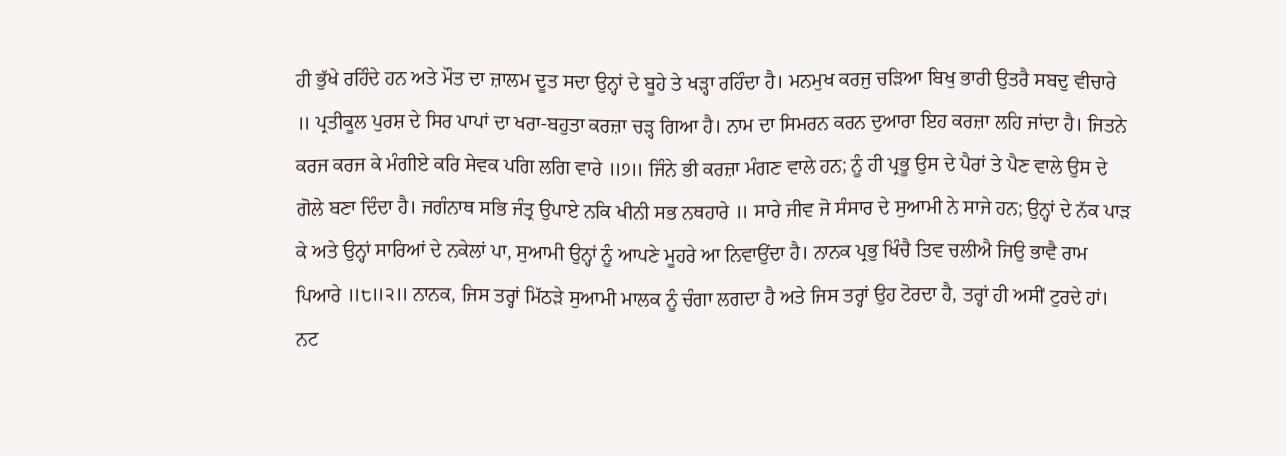ਹੀ ਭੁੱਖੇ ਰਹਿੰਦੇ ਹਨ ਅਤੇ ਮੌਤ ਦਾ ਜ਼ਾਲਮ ਦੂਤ ਸਦਾ ਉਨ੍ਹਾਂ ਦੇ ਬੂਹੇ ਤੇ ਖੜ੍ਹਾ ਰਹਿੰਦਾ ਹੈ। ਮਨਮੁਖ ਕਰਜੁ ਚੜਿਆ ਬਿਖੁ ਭਾਰੀ ਉਤਰੈ ਸਬਦੁ ਵੀਚਾਰੇ ॥ ਪ੍ਰਤੀਕੂਲ ਪੁਰਸ਼ ਦੇ ਸਿਰ ਪਾਪਾਂ ਦਾ ਖਰਾ-ਬਹੁਤਾ ਕਰਜ਼ਾ ਚੜ੍ਹ ਗਿਆ ਹੈ। ਨਾਮ ਦਾ ਸਿਮਰਨ ਕਰਨ ਦੁਆਰਾ ਇਹ ਕਰਜ਼ਾ ਲਹਿ ਜਾਂਦਾ ਹੈ। ਜਿਤਨੇ ਕਰਜ ਕਰਜ ਕੇ ਮੰਗੀਏ ਕਰਿ ਸੇਵਕ ਪਗਿ ਲਗਿ ਵਾਰੇ ॥੭॥ ਜਿੰਨੇ ਭੀ ਕਰਜ਼ਾ ਮੰਗਣ ਵਾਲੇ ਹਨ; ਨੂੰ ਹੀ ਪ੍ਰਭੂ ਉਸ ਦੇ ਪੈਰਾਂ ਤੇ ਪੈਣ ਵਾਲੇ ਉਸ ਦੇ ਗੋਲੇ ਬਣਾ ਦਿੰਦਾ ਹੈ। ਜਗੰਨਾਥ ਸਭਿ ਜੰਤ੍ਰ ਉਪਾਏ ਨਕਿ ਖੀਨੀ ਸਭ ਨਥਹਾਰੇ ॥ ਸਾਰੇ ਜੀਵ ਜੋ ਸੰਸਾਰ ਦੇ ਸੁਆਮੀ ਨੇ ਸਾਜੇ ਹਨ; ਉਨ੍ਹਾਂ ਦੇ ਨੱਕ ਪਾੜ ਕੇ ਅਤੇ ਉਨ੍ਹਾਂ ਸਾਰਿਆਂ ਦੇ ਨਕੇਲਾਂ ਪਾ, ਸੁਆਮੀ ਉਨ੍ਹਾਂ ਨੂੰ ਆਪਣੇ ਮੂਹਰੇ ਆ ਨਿਵਾਉਂਦਾ ਹੈ। ਨਾਨਕ ਪ੍ਰਭੁ ਖਿੰਚੈ ਤਿਵ ਚਲੀਐ ਜਿਉ ਭਾਵੈ ਰਾਮ ਪਿਆਰੇ ॥੮॥੨॥ ਨਾਨਕ, ਜਿਸ ਤਰ੍ਹਾਂ ਮਿੱਠੜੇ ਸੁਆਮੀ ਮਾਲਕ ਨੂੰ ਚੰਗਾ ਲਗਦਾ ਹੈ ਅਤੇ ਜਿਸ ਤਰ੍ਹਾਂ ਉਹ ਟੋਰਦਾ ਹੈ, ਤਰ੍ਹਾਂ ਹੀ ਅਸੀਂ ਟੁਰਦੇ ਹਾਂ। ਨਟ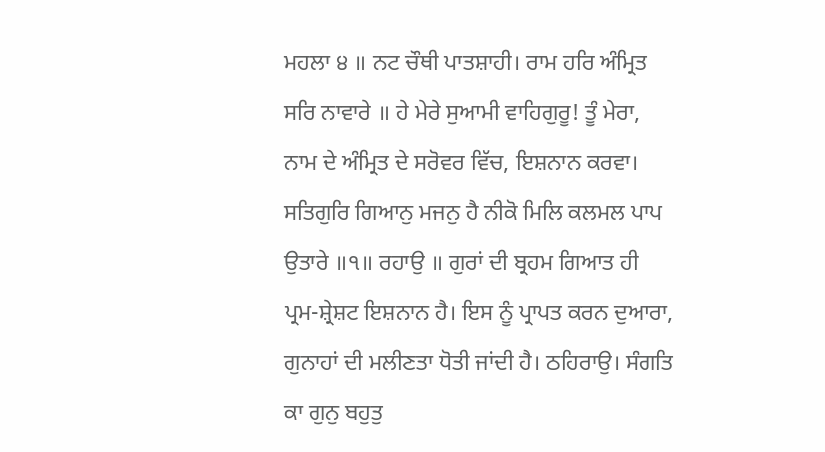ਮਹਲਾ ੪ ॥ ਨਟ ਚੌਥੀ ਪਾਤਸ਼ਾਹੀ। ਰਾਮ ਹਰਿ ਅੰਮ੍ਰਿਤ ਸਰਿ ਨਾਵਾਰੇ ॥ ਹੇ ਮੇਰੇ ਸੁਆਮੀ ਵਾਹਿਗੁਰੂ! ਤੂੰ ਮੇਰਾ, ਨਾਮ ਦੇ ਅੰਮ੍ਰਿਤ ਦੇ ਸਰੋਵਰ ਵਿੱਚ, ਇਸ਼ਨਾਨ ਕਰਵਾ। ਸਤਿਗੁਰਿ ਗਿਆਨੁ ਮਜਨੁ ਹੈ ਨੀਕੋ ਮਿਲਿ ਕਲਮਲ ਪਾਪ ਉਤਾਰੇ ॥੧॥ ਰਹਾਉ ॥ ਗੁਰਾਂ ਦੀ ਬ੍ਰਹਮ ਗਿਆਤ ਹੀ ਪ੍ਰਮ-ਸ਼੍ਰੇਸ਼ਟ ਇਸ਼ਨਾਨ ਹੈ। ਇਸ ਨੂੰ ਪ੍ਰਾਪਤ ਕਰਨ ਦੁਆਰਾ, ਗੁਨਾਹਾਂ ਦੀ ਮਲੀਣਤਾ ਧੋਤੀ ਜਾਂਦੀ ਹੈ। ਠਹਿਰਾਉ। ਸੰਗਤਿ ਕਾ ਗੁਨੁ ਬਹੁਤੁ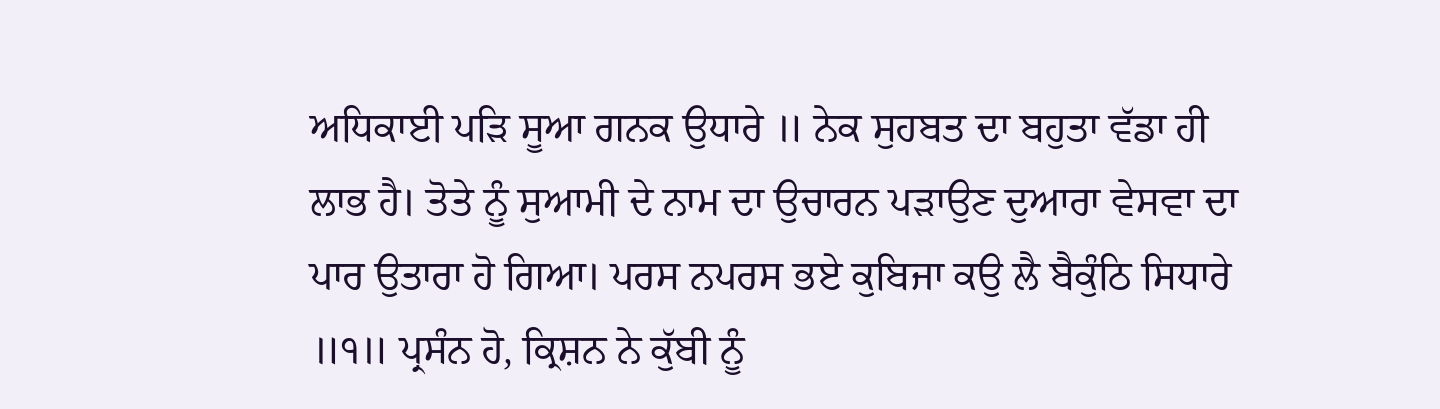ਅਧਿਕਾਈ ਪੜਿ ਸੂਆ ਗਨਕ ਉਧਾਰੇ ॥ ਨੇਕ ਸੁਹਬਤ ਦਾ ਬਹੁਤਾ ਵੱਡਾ ਹੀ ਲਾਭ ਹੈ। ਤੋਤੇ ਨੂੰ ਸੁਆਮੀ ਦੇ ਨਾਮ ਦਾ ਉਚਾਰਨ ਪੜਾਉਣ ਦੁਆਰਾ ਵੇਸਵਾ ਦਾ ਪਾਰ ਉਤਾਰਾ ਹੋ ਗਿਆ। ਪਰਸ ਨਪਰਸ ਭਏ ਕੁਬਿਜਾ ਕਉ ਲੈ ਬੈਕੁੰਠਿ ਸਿਧਾਰੇ ॥੧॥ ਪ੍ਰਸੰਨ ਹੋ, ਕ੍ਰਿਸ਼ਨ ਨੇ ਕੁੱਬੀ ਨੂੰ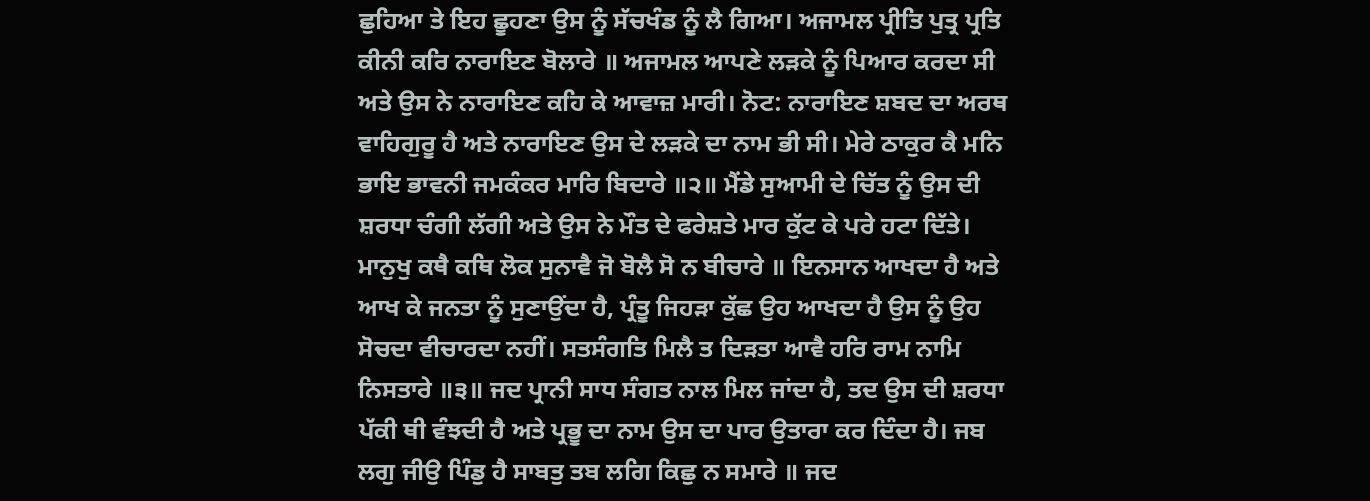ਛੁਹਿਆ ਤੇ ਇਹ ਛੂਹਣਾ ਉਸ ਨੂੰ ਸੱਚਖੰਡ ਨੂੰ ਲੈ ਗਿਆ। ਅਜਾਮਲ ਪ੍ਰੀਤਿ ਪੁਤ੍ਰ ਪ੍ਰਤਿ ਕੀਨੀ ਕਰਿ ਨਾਰਾਇਣ ਬੋਲਾਰੇ ॥ ਅਜਾਮਲ ਆਪਣੇ ਲੜਕੇ ਨੂੰ ਪਿਆਰ ਕਰਦਾ ਸੀ ਅਤੇ ਉਸ ਨੇ ਨਾਰਾਇਣ ਕਹਿ ਕੇ ਆਵਾਜ਼ ਮਾਰੀ। ਨੋਟ: ਨਾਰਾਇਣ ਸ਼ਬਦ ਦਾ ਅਰਥ ਵਾਹਿਗੁਰੂ ਹੈ ਅਤੇ ਨਾਰਾਇਣ ਉਸ ਦੇ ਲੜਕੇ ਦਾ ਨਾਮ ਭੀ ਸੀ। ਮੇਰੇ ਠਾਕੁਰ ਕੈ ਮਨਿ ਭਾਇ ਭਾਵਨੀ ਜਮਕੰਕਰ ਮਾਰਿ ਬਿਦਾਰੇ ॥੨॥ ਮੈਂਡੇ ਸੁਆਮੀ ਦੇ ਚਿੱਤ ਨੂੰ ਉਸ ਦੀ ਸ਼ਰਧਾ ਚੰਗੀ ਲੱਗੀ ਅਤੇ ਉਸ ਨੇ ਮੌਤ ਦੇ ਫਰੇਸ਼ਤੇ ਮਾਰ ਕੁੱਟ ਕੇ ਪਰੇ ਹਟਾ ਦਿੱਤੇ। ਮਾਨੁਖੁ ਕਥੈ ਕਥਿ ਲੋਕ ਸੁਨਾਵੈ ਜੋ ਬੋਲੈ ਸੋ ਨ ਬੀਚਾਰੇ ॥ ਇਨਸਾਨ ਆਖਦਾ ਹੈ ਅਤੇ ਆਖ ਕੇ ਜਨਤਾ ਨੂੰ ਸੁਣਾਉਂਦਾ ਹੈ, ਪ੍ਰੰਤੂ ਜਿਹੜਾ ਕੁੱਛ ਉਹ ਆਖਦਾ ਹੈ ਉਸ ਨੂੰ ਉਹ ਸੋਚਦਾ ਵੀਚਾਰਦਾ ਨਹੀਂ। ਸਤਸੰਗਤਿ ਮਿਲੈ ਤ ਦਿੜਤਾ ਆਵੈ ਹਰਿ ਰਾਮ ਨਾਮਿ ਨਿਸਤਾਰੇ ॥੩॥ ਜਦ ਪ੍ਰਾਨੀ ਸਾਧ ਸੰਗਤ ਨਾਲ ਮਿਲ ਜਾਂਦਾ ਹੈ, ਤਦ ਉਸ ਦੀ ਸ਼ਰਧਾ ਪੱਕੀ ਥੀ ਵੰਝਦੀ ਹੈ ਅਤੇ ਪ੍ਰਭੂ ਦਾ ਨਾਮ ਉਸ ਦਾ ਪਾਰ ਉਤਾਰਾ ਕਰ ਦਿੰਦਾ ਹੈ। ਜਬ ਲਗੁ ਜੀਉ ਪਿੰਡੁ ਹੈ ਸਾਬਤੁ ਤਬ ਲਗਿ ਕਿਛੁ ਨ ਸਮਾਰੇ ॥ ਜਦ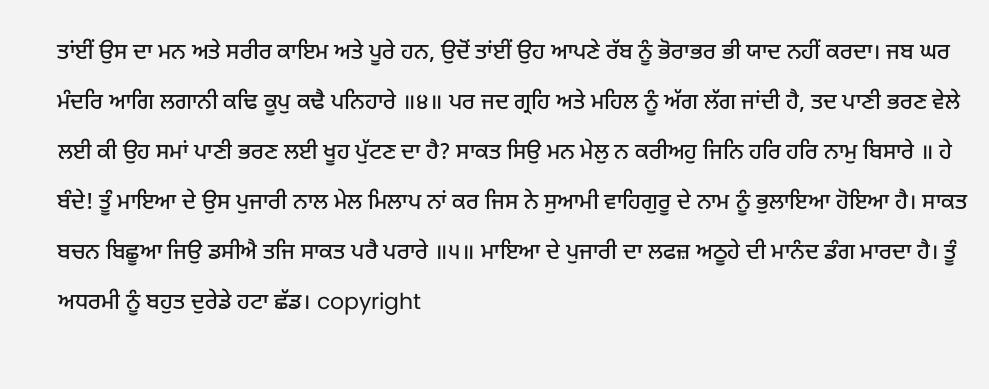ਤਾਂਈਂ ਉਸ ਦਾ ਮਨ ਅਤੇ ਸਰੀਰ ਕਾਇਮ ਅਤੇ ਪੂਰੇ ਹਨ, ਉਦੋਂ ਤਾਂਈਂ ਉਹ ਆਪਣੇ ਰੱਬ ਨੂੰ ਭੋਰਾਭਰ ਭੀ ਯਾਦ ਨਹੀਂ ਕਰਦਾ। ਜਬ ਘਰ ਮੰਦਰਿ ਆਗਿ ਲਗਾਨੀ ਕਢਿ ਕੂਪੁ ਕਢੈ ਪਨਿਹਾਰੇ ॥੪॥ ਪਰ ਜਦ ਗ੍ਰਹਿ ਅਤੇ ਮਹਿਲ ਨੂੰ ਅੱਗ ਲੱਗ ਜਾਂਦੀ ਹੈ, ਤਦ ਪਾਣੀ ਭਰਣ ਵੇਲੇ ਲਈ ਕੀ ਉਹ ਸਮਾਂ ਪਾਣੀ ਭਰਣ ਲਈ ਖੂਹ ਪੁੱਟਣ ਦਾ ਹੈ? ਸਾਕਤ ਸਿਉ ਮਨ ਮੇਲੁ ਨ ਕਰੀਅਹੁ ਜਿਨਿ ਹਰਿ ਹਰਿ ਨਾਮੁ ਬਿਸਾਰੇ ॥ ਹੇ ਬੰਦੇ! ਤੂੰ ਮਾਇਆ ਦੇ ਉਸ ਪੁਜਾਰੀ ਨਾਲ ਮੇਲ ਮਿਲਾਪ ਨਾਂ ਕਰ ਜਿਸ ਨੇ ਸੁਆਮੀ ਵਾਹਿਗੁਰੂ ਦੇ ਨਾਮ ਨੂੰ ਭੁਲਾਇਆ ਹੋਇਆ ਹੈ। ਸਾਕਤ ਬਚਨ ਬਿਛੂਆ ਜਿਉ ਡਸੀਐ ਤਜਿ ਸਾਕਤ ਪਰੈ ਪਰਾਰੇ ॥੫॥ ਮਾਇਆ ਦੇ ਪੁਜਾਰੀ ਦਾ ਲਫਜ਼ ਅਠੂਹੇ ਦੀ ਮਾਨੰਦ ਡੰਗ ਮਾਰਦਾ ਹੈ। ਤੂੰ ਅਧਰਮੀ ਨੂੰ ਬਹੁਤ ਦੁਰੇਡੇ ਹਟਾ ਛੱਡ। copyright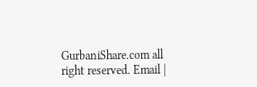GurbaniShare.com all right reserved. Email |